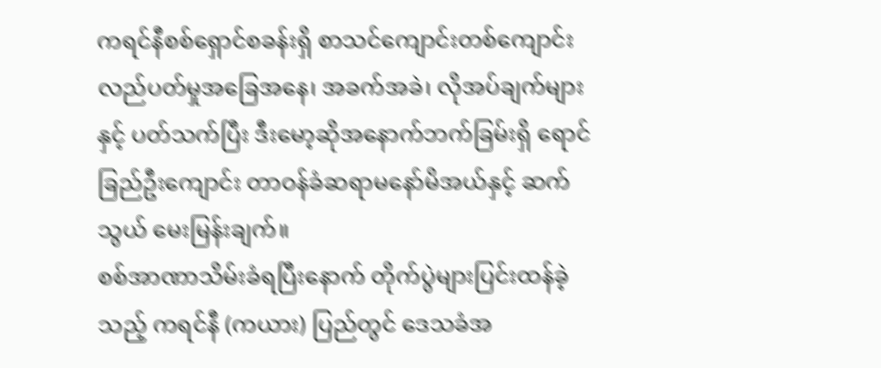ကရင်နီစစ်ရှောင်စခန်းရှိ စာသင်ကျောင်းတစ်ကျောင်း လည်ပတ်မှုအခြေအနေ၊ အခက်အခဲ၊ လိုအပ်ချက်များနှင့် ပတ်သက်ပြီး ဒီးမော့ဆိုအနောက်ဘက်ခြမ်းရှိ ရောင်ခြည်ဦးကျောင်း တာဝန်ခံဆရာမနော်မိအယ်နှင့် ဆက်သွယ် မေးမြန်းချက်။
စစ်အာဏာသိမ်းခံရပြီးနောက် တိုက်ပွဲများပြင်းထန်ခဲ့သည့် ကရင်နီ (ကယား) ပြည်တွင် ဒေသခံအ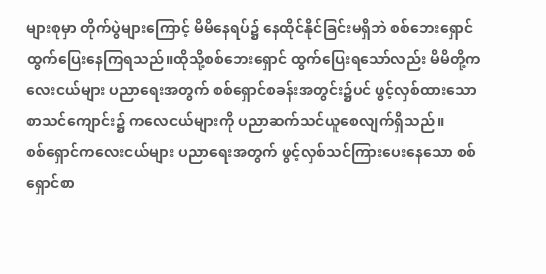များစုမှာ တိုက်ပွဲများကြောင့် မိမိနေရပ်၌ နေထိုင်နိုင်ခြင်းမရှိဘဲ စစ်ဘေးရှောင် ထွက်ပြေးနေကြရသည်။ထိုသို့စစ်ဘေးရှောင် ထွက်ပြေးရသော်လည်း မိမိတို့ကလေးငယ်များ ပညာရေးအတွက် စစ်ရှောင်စခန်းအတွင်း၌ပင် ဖွင့်လှစ်ထားသော စာသင်ကျောင်း၌ ကလေငယ်များကို ပညာဆက်သင်ယူစေလျက်ရှိသည်။
စစ်ရှောင်ကလေးငယ်များ ပညာရေးအတွက် ဖွင့်လှစ်သင်ကြားပေးနေသော စစ်ရှောင်စာ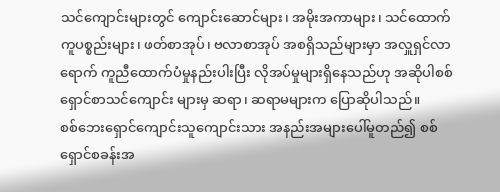သင်ကျောင်းများတွင် ကျောင်းဆောင်များ၊ အမိုးအကာများ၊ သင်ထောက်ကူပစ္စည်းများ၊ ဖတ်စာအုပ်၊ ဗလာစာအုပ် အစရှိသည်များမှာ အလှူရှင်လာရောက် ကူညီထောက်ပံမှုနည်းပါးပြီး လိုအပ်မှုများရှိနေသည်ဟု အဆိုပါစစ်ရှောင်စာသင်ကျောင်း များမှ ဆရာ၊ ဆရာမများက ပြောဆိုပါသည်။
စစ်ဘေးရှောင်ကျောင်းသူကျောင်းသား အနည်းအများပေါ်မူတည်၍ စစ်ရှောင်စခန်းအ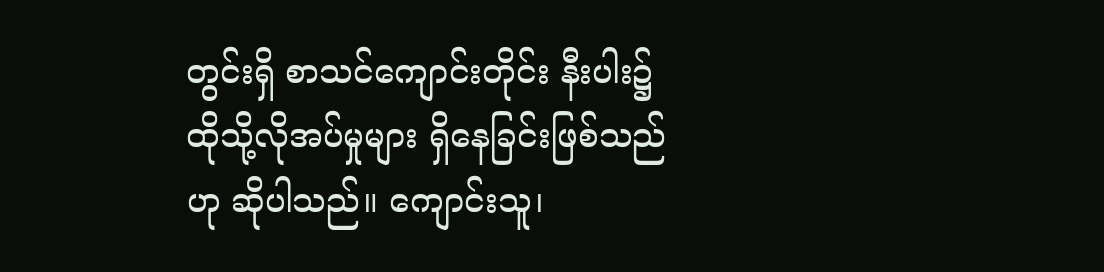တွင်းရှိ စာသင်ကျောင်းတိုင်း နီးပါး၌ ထိုသို့လိုအပ်မှုများ ရှိနေခြင်းဖြစ်သည်ဟု ဆိုပါသည်။ ကျောင်းသူ၊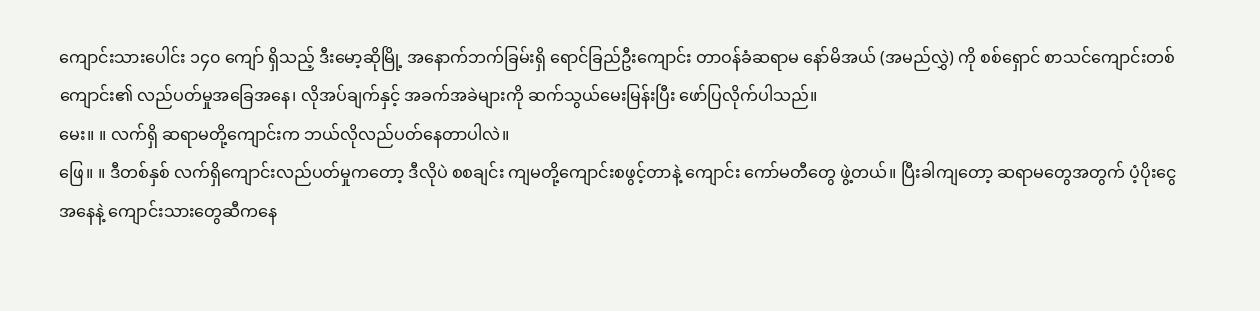ကျောင်းသားပေါင်း ၁၄၀ ကျော် ရှိသည့် ဒီးမော့ဆိုမြို့ အနောက်ဘက်ခြမ်းရှိ ရောင်ခြည်ဦးကျောင်း တာဝန်ခံဆရာမ နော်မိအယ် (အမည်လွှဲ) ကို စစ်ရှောင် စာသင်ကျောင်းတစ်ကျောင်း၏ လည်ပတ်မှုအခြေအနေ၊ လိုအပ်ချက်နှင့် အခက်အခဲများကို ဆက်သွယ်မေးမြန်းပြီး ဖော်ပြလိုက်ပါသည်။
မေး။ ။ လက်ရှိ ဆရာမတို့ကျောင်းက ဘယ်လိုလည်ပတ်နေတာပါလဲ။
ဖြေ။ ။ ဒီတစ်နှစ် လက်ရှိကျောင်းလည်ပတ်မှုကတော့ ဒီလိုပဲ စစချင်း ကျမတို့ကျောင်းစဖွင့်တာနဲ့ ကျောင်း ကော်မတီတွေ ဖွဲ့တယ်။ ပြီးခါကျတော့ ဆရာမတွေအတွက် ပံ့ပိုးငွေအနေနဲ့ ကျောင်းသားတွေဆီကနေ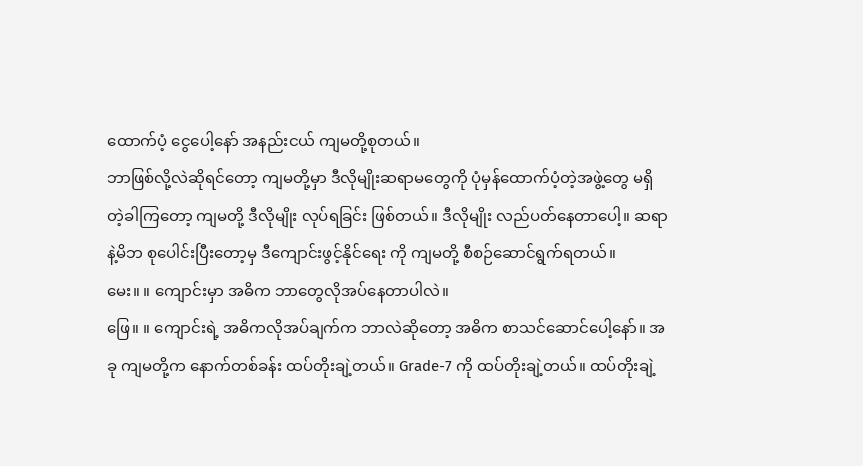ထောက်ပံ့ ငွေပေါ့နော် အနည်းငယ် ကျမတို့စုတယ်။
ဘာဖြစ်လို့လဲဆိုရင်တော့ ကျမတို့မှာ ဒီလိုမျိုးဆရာမတွေကို ပုံမှန်ထောက်ပံ့တဲ့အဖွဲ့တွေ မရှိတဲ့ခါကြတော့ ကျမတို့ ဒီလိုမျိုး လုပ်ရခြင်း ဖြစ်တယ်။ ဒီလိုမျိုး လည်ပတ်နေတာပေါ့။ ဆရာနဲ့မိဘ စုပေါင်းပြီးတော့မှ ဒီကျောင်းဖွင့်နိုင်ရေး ကို ကျမတို့ စီစဉ်ဆောင်ရွက်ရတယ်။
မေး။ ။ ကျောင်းမှာ အဓိက ဘာတွေလိုအပ်နေတာပါလဲ။
ဖြေ။ ။ ကျောင်းရဲ့ အဓိကလိုအပ်ချက်က ဘာလဲဆိုတော့ အဓိက စာသင်ဆောင်ပေါ့နော်။ အခု ကျမတို့က နောက်တစ်ခန်း ထပ်တိုးချဲ့တယ်။ Grade-7 ကို ထပ်တိုးချဲ့တယ်။ ထပ်တိုးချဲ့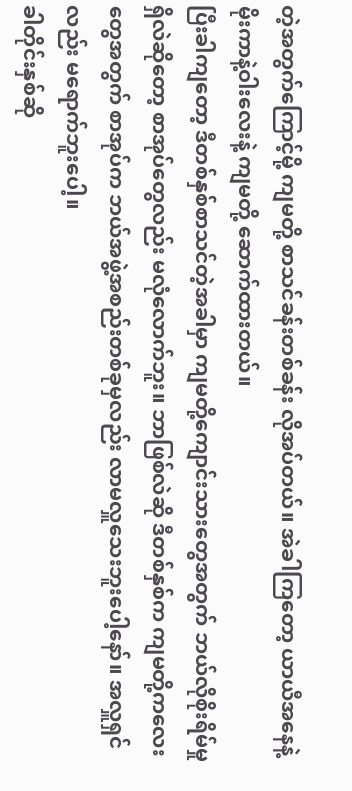တဲ့အတွက်ကြောင့်မို့ ကျမတို့ စာသင်ခန်းတစ်ခန်း လိုအပ်တယ်။ အဲခါကြတော့ ယာယီအနေနဲ့ မိုးကာနဲ့ဝါးလေးနဲ့ ကျမတို့ ဆောက်ထားတယ်။
ပြီးခါကျတော့ ဒီတစ်နှစ်စာသင်တဲ့အခါမှာ ကျမတို့ကျောင်းသားတွေအတွက် ဘယ်လိုစိုးရိမ်မှုရှိလဲဆိုတော့ စာအုပ်တွေလည်း မလုံလောက်ဘူး။ ဘာဖြစ်လဲဆို ဒီတစ်နှစ်က ကျမတို့ကလေးတွေအတွက် စာအုပ်က ဘယ်အဖွဲ့အစည်းတစ်ခုမှလည်း လာမလှူသေးဘူးပေါ့နော်။ အလှူရှင်လည်း မရောက်ဘူးပေါ့။
ခါတိုင်းနှစ်ဆို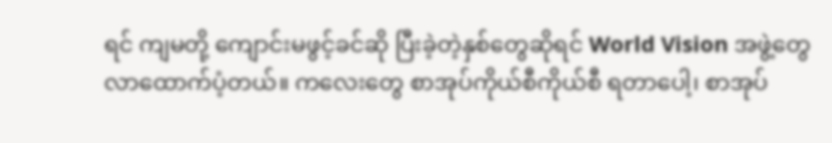ရင် ကျမတို့ ကျောင်းမဖွင့်ခင်ဆို ပြီးခဲ့တဲ့နှစ်တွေဆိုရင် World Vision အဖွဲ့တွေ လာထောက်ပံ့တယ်။ ကလေးတွေ စာအုပ်ကိုယ်စီကိုယ်စီ ရတာပေါ့၊ စာအုပ်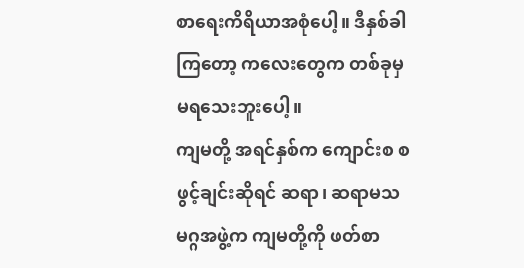စာရေးကိရိယာအစုံပေါ့။ ဒီနှစ်ခါကြတော့ ကလေးတွေက တစ်ခုမှ မရသေးဘူးပေါ့။
ကျမတို့ အရင်နှစ်က ကျောင်းစ စဖွင့်ချင်းဆိုရင် ဆရာ၊ ဆရာမသမဂ္ဂအဖွဲ့က ကျမတို့ကို ဖတ်စာ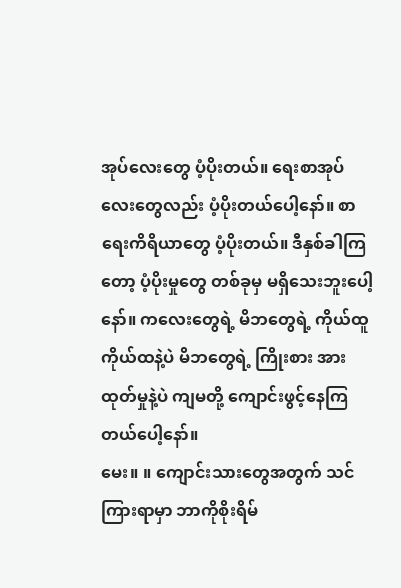အုပ်လေးတွေ ပံ့ပိုးတယ်။ ရေးစာအုပ်လေးတွေလည်း ပံ့ပိုးတယ်ပေါ့နော်။ စာရေးကိရိယာတွေ ပံ့ပိုးတယ်။ ဒီနှစ်ခါကြတော့ ပံ့ပိုးမှုတွေ တစ်ခုမှ မရှိသေးဘူးပေါ့နော်။ ကလေးတွေရဲ့ မိဘတွေရဲ့ ကိုယ်ထူကိုယ်ထနဲ့ပဲ မိဘတွေရဲ့ ကြိုးစား အားထုတ်မှုနဲ့ပဲ ကျမတို့ ကျောင်းဖွင့်နေကြတယ်ပေါ့နော်။
မေး။ ။ ကျောင်းသားတွေအတွက် သင်ကြားရာမှာ ဘာကိုစိုးရိမ်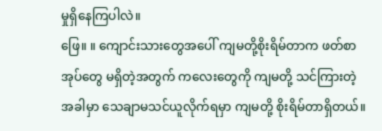မှုရှိနေကြပါလဲ။
ဖြေ။ ။ ကျောင်းသားတွေအပေါ် ကျမတို့စိုးရိမ်တာက ဖတ်စာအုပ်တွေ မရှိတဲ့အတွက် ကလေးတွေကို ကျမတို့ သင်ကြားတဲ့အခါမှာ သေချာမသင်ယူလိုက်ရမှာ ကျမတို့ စိုးရိမ်တာရှိတယ်။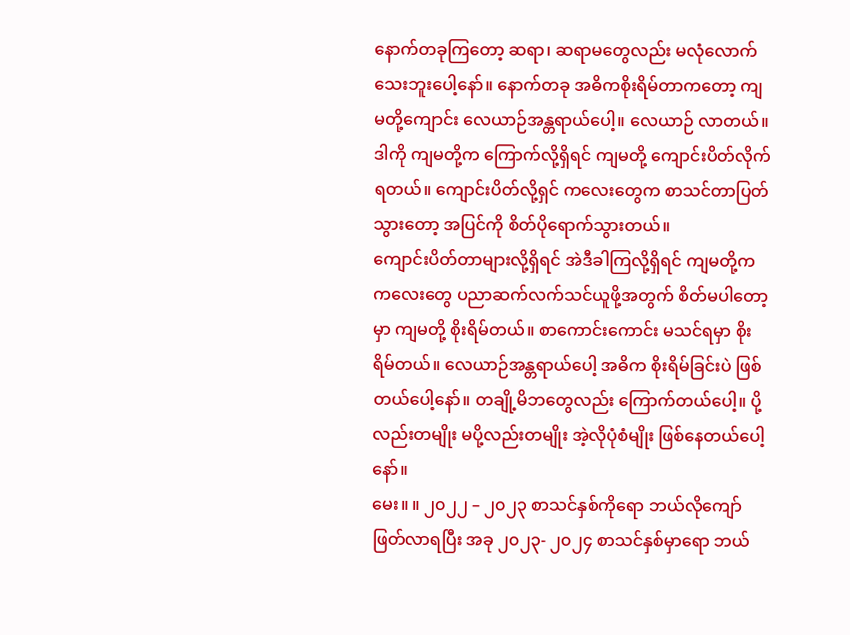နောက်တခုကြတော့ ဆရာ၊ ဆရာမတွေလည်း မလုံလောက်သေးဘူးပေါ့နော်။ နောက်တခု အဓိကစိုးရိမ်တာကတော့ ကျမတို့ကျောင်း လေယာဉ်အန္တရာယ်ပေါ့။ လေယာဉ် လာတယ်။ ဒါကို ကျမတို့က ကြောက်လို့ရှိရင် ကျမတို့ ကျောင်းပိတ်လိုက် ရတယ်။ ကျောင်းပိတ်လို့ရှင် ကလေးတွေက စာသင်တာပြတ်သွားတော့ အပြင်ကို စိတ်ပိုရောက်သွားတယ်။
ကျောင်းပိတ်တာများလို့ရှိရင် အဲဒီခါကြလို့ရှိရင် ကျမတို့က ကလေးတွေ ပညာဆက်လက်သင်ယူဖို့အတွက် စိတ်မပါတော့မှာ ကျမတို့ စိုးရိမ်တယ်။ စာကောင်းကောင်း မသင်ရမှာ စိုးရိမ်တယ်။ လေယာဉ်အန္တရာယ်ပေါ့ အဓိက စိုးရိမ်ခြင်းပဲ ဖြစ်တယ်ပေါ့နော်။ တချို့မိဘတွေလည်း ကြောက်တယ်ပေါ့။ ပို့လည်းတမျိုး မပို့လည်းတမျိုး အဲ့လိုပုံစံမျိုး ဖြစ်နေတယ်ပေါ့နော်။
မေး။ ။ ၂၀၂၂ – ၂၀၂၃ စာသင်နှစ်ကိုရော ဘယ်လိုကျော်ဖြတ်လာရပြီး အခု ၂၀၂၃- ၂၀၂၄ စာသင်နှစ်မှာရော ဘယ်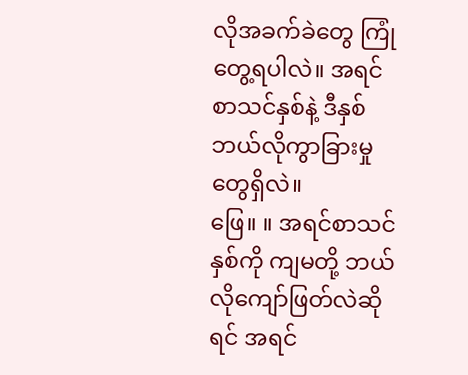လိုအခက်ခဲတွေ ကြုံတွေ့ရပါလဲ။ အရင်စာသင်နှစ်နဲ့ ဒီနှစ် ဘယ်လိုကွာခြားမှုတွေရှိလဲ။
ဖြေ။ ။ အရင်စာသင်နှစ်ကို ကျမတို့ ဘယ်လိုကျော်ဖြတ်လဲဆိုရင် အရင်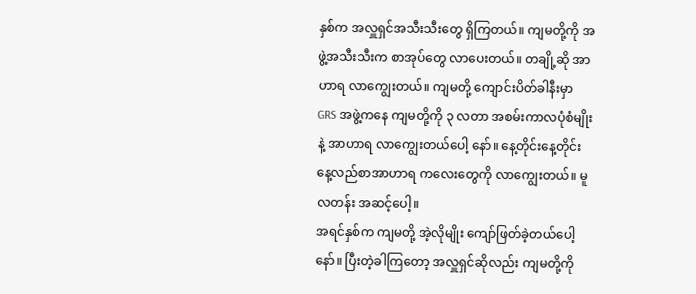နှစ်က အလှူရှင်အသီးသီးတွေ ရှိကြတယ်။ ကျမတို့ကို အဖွဲ့အသီးသီးက စာအုပ်တွေ လာပေးတယ်။ တချို့ဆို အာဟာရ လာကျွေးတယ်။ ကျမတို့ ကျောင်းပိတ်ခါနီးမှာ GRS အဖွဲ့ကနေ ကျမတို့ကို ၃ လတာ အစမ်းကာလပုံစံမျိုးနဲ့ အာဟာရ လာကျွေးတယ်ပေါ့ နော်။ နေ့တိုင်းနေ့တိုင်း နေ့လည်စာအာဟာရ ကလေးတွေကို လာကျွေးတယ်။ မူလတန်း အဆင့်ပေါ့။
အရင်နှစ်က ကျမတို့ အဲ့လိုမျိုး ကျော်ဖြတ်ခဲ့တယ်ပေါ့နော်။ ပြီးတဲ့ခါကြတော့ အလှူရှင်ဆိုလည်း ကျမတို့ကို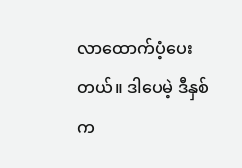လာထောက်ပံ့ပေးတယ်။ ဒါပေမဲ့ ဒီနှစ်က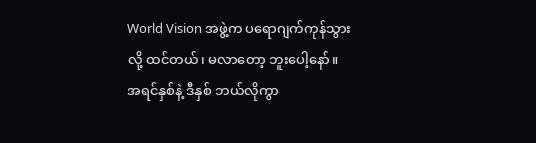World Vision အဖွဲ့က ပရောဂျက်ကုန်သွားလို့ ထင်တယ်၊ မလာတော့ ဘူးပေါ့နော်။ အရင်နှစ်နဲ့ ဒီနှစ် ဘယ်လိုကွာ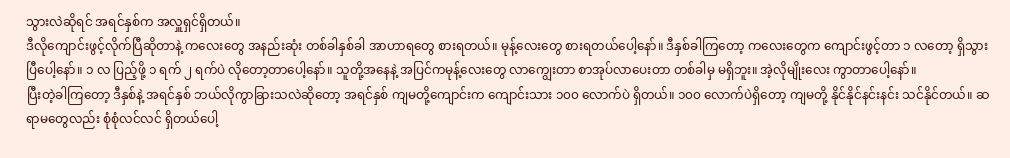သွားလဲဆိုရင် အရင်နှစ်က အလှူရှင်ရှိတယ်။
ဒီလိုကျောင်းဖွင့်လိုက်ပြီဆိုတာနဲ့ ကလေးတွေ အနည်းဆုံး တစ်ခါနှစ်ခါ အာဟာရတွေ စားရတယ်။ မုန့်လေးတွေ စားရတယ်ပေါ့နော်။ ဒီနှစ်ခါကြတော့ ကလေးတွေက ကျောင်းဖွင့်တာ ၁ လတော့ ရှိသွားပြီပေါ့နော်။ ၁ လ ပြည့်ဖို့ ၁ ရက် ၂ ရက်ပဲ လိုတော့တာပေါ့နော်။ သူတို့အနေနဲ့ အပြင်ကမုန့်လေးတွေ လာကျွေးတာ စာအုပ်လာပေးတာ တစ်ခါမှ မရှိဘူး။ အဲ့လိုမျိုးလေး ကွာတာပေါ့နော်။
ပြီးတဲ့ခါကြတော့ ဒီနှစ်နဲ့ အရင်နှစ် ဘယ်လိုကွာခြားသလဲဆိုတော့ အရင်နှစ် ကျမတို့ကျောင်းက ကျောင်းသား ၁၀၀ လောက်ပဲ ရှိတယ်။ ၁၀၀ လောက်ပဲရှိတော့ ကျမတို့ နိုင်နိုင်နင်းနင်း သင်နိုင်တယ်။ ဆရာမတွေလည်း စုံစုံလင်လင် ရှိတယ်ပေါ့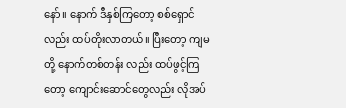နော်။ နောက် ဒီနှစ်ကြတော့ စစ်ရှောင်လည်း ထပ်တိုးလာတယ်။ ပြီးတော့ ကျမတို့ နောက်တစ်တန်း လည်း ထပ်ဖွင့်ကြတော့ ကျောင်းဆောင်တွေလည်း လိုအပ်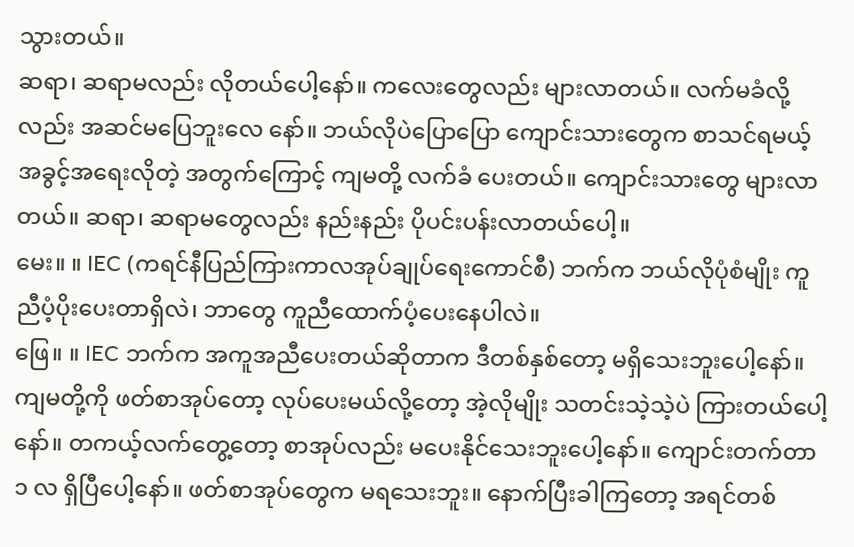သွားတယ်။
ဆရာ၊ ဆရာမလည်း လိုတယ်ပေါ့နော်။ ကလေးတွေလည်း များလာတယ်။ လက်မခံလို့လည်း အဆင်မပြေဘူးလေ နော်။ ဘယ်လိုပဲပြောပြော ကျောင်းသားတွေက စာသင်ရမယ့် အခွင့်အရေးလိုတဲ့ အတွက်ကြောင့် ကျမတို့ လက်ခံ ပေးတယ်။ ကျောင်းသားတွေ များလာတယ်။ ဆရာ၊ ဆရာမတွေလည်း နည်းနည်း ပိုပင်းပန်းလာတယ်ပေါ့။
မေး။ ။ IEC (ကရင်နီပြည်ကြားကာလအုပ်ချုပ်ရေးကောင်စီ) ဘက်က ဘယ်လိုပုံစံမျိုး ကူညီပံ့ပိုးပေးတာရှိလဲ၊ ဘာတွေ ကူညီထောက်ပံ့ပေးနေပါလဲ။
ဖြေ။ ။ IEC ဘက်က အကူအညီပေးတယ်ဆိုတာက ဒီတစ်နှစ်တော့ မရှိသေးဘူးပေါ့နော်။ ကျမတို့ကို ဖတ်စာအုပ်တော့ လုပ်ပေးမယ်လို့တော့ အဲ့လိုမျိုး သတင်းသဲ့သဲ့ပဲ ကြားတယ်ပေါ့နော်။ တကယ့်လက်တွေ့တော့ စာအုပ်လည်း မပေးနိုင်သေးဘူးပေါ့နော်။ ကျောင်းတက်တာ ၁ လ ရှိပြီပေါ့နော်။ ဖတ်စာအုပ်တွေက မရသေးဘူး။ နောက်ပြီးခါကြတော့ အရင်တစ်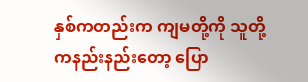နှစ်ကတည်းက ကျမတို့ကို သူတို့ကနည်းနည်းတော့ ပြော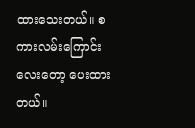ထားသေးတယ်။ စကားလမ်းကြောင်းလေးတော့ ပေးထားတယ်။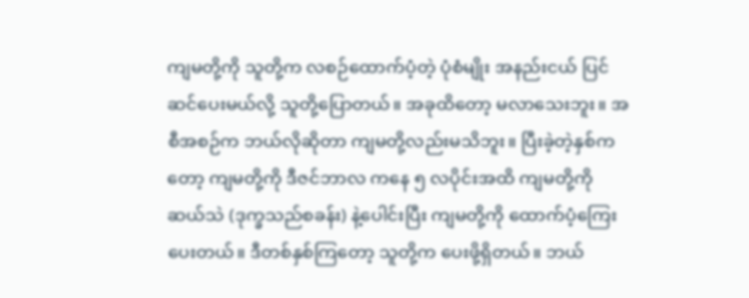ကျမတို့ကို သူတို့က လစဉ်ထောက်ပံ့တဲ့ ပုံစံမျိုး အနည်းငယ် ပြင်ဆင်ပေးမယ်လို့ သူတို့ပြောတယ်။ အခုထိတော့ မလာသေးဘူး။ အစီအစဉ်က ဘယ်လိုဆိုတာ ကျမတို့လည်းမသိဘူး။ ပြီးခဲ့တဲ့နှစ်ကတော့ ကျမတို့ကို ဒီဇင်ဘာလ ကနေ ၅ လပိုင်းအထိ ကျမတို့ကို ဆယ်သဲ (ဒုက္ခသည်စခန်း) နဲ့ပေါင်းပြီး ကျမတို့ကို ထောက်ပံ့ကြေးပေးတယ်။ ဒီတစ်နှစ်ကြတော့ သူတို့က ပေးဖို့ရှိတယ်။ ဘယ်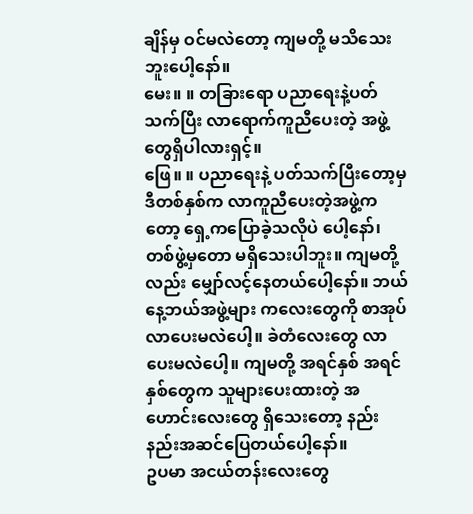ချိန်မှ ဝင်မလဲတော့ ကျမတို့ မသိသေးဘူးပေါ့နော်။
မေး။ ။ တခြားရော ပညာရေးနဲ့ပတ်သက်ပြီး လာရောက်ကူညီပေးတဲ့ အဖွဲ့တွေရှိပါလားရှင့်။
ဖြေ။ ။ ပညာရေးနဲ့ ပတ်သက်ပြီးတော့မှ ဒီတစ်နှစ်က လာကူညီပေးတဲ့အဖွဲ့ကတော့ ရှေ့ကပြောခဲ့သလိုပဲ ပေါ့နော်၊ တစ်ဖွဲ့မှတော မရှိသေးပါဘူး။ ကျမတို့လည်း မျှော်လင့်နေတယ်ပေါ့နော်။ ဘယ်နေ့ဘယ်အဖွဲ့များ ကလေးတွေကို စာအုပ်လာပေးမလဲပေါ့။ ခဲတံလေးတွေ လာပေးမလဲပေါ့။ ကျမတို့ အရင်နှစ် အရင်နှစ်တွေက သူများပေးထားတဲ့ အဟောင်းလေးတွေ ရှိသေးတော့ နည်းနည်းအဆင်ပြေတယ်ပေါ့နော်။
ဥပမာ အငယ်တန်းလေးတွေ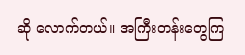ဆို လောက်တယ်။ အကြီးတန်းတွေကြ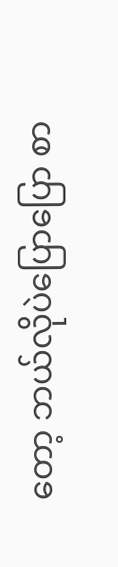တော့ ဘယ်လိုပဲပြောပြော စာ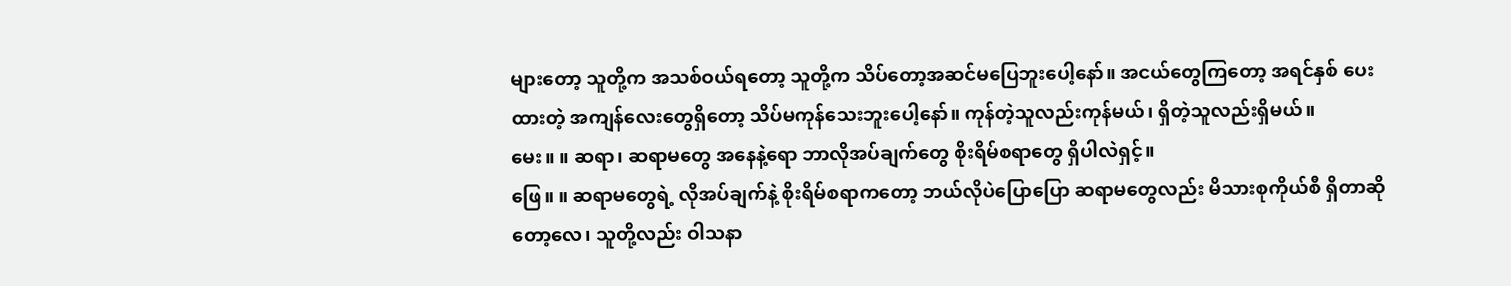များတော့ သူတို့က အသစ်ဝယ်ရတော့ သူတို့က သိပ်တော့အဆင်မပြေဘူးပေါ့နော်။ အငယ်တွေကြတော့ အရင်နှစ် ပေးထားတဲ့ အကျန်လေးတွေရှိတော့ သိပ်မကုန်သေးဘူးပေါ့နော်။ ကုန်တဲ့သူလည်းကုန်မယ်၊ ရှိတဲ့သူလည်းရှိမယ်။
မေး။ ။ ဆရာ၊ ဆရာမတွေ အနေနဲ့ရော ဘာလိုအပ်ချက်တွေ စိုးရိမ်စရာတွေ ရှိပါလဲရှင့်။
ဖြေ။ ။ ဆရာမတွေရဲ့ လိုအပ်ချက်နဲ့ စိုးရိမ်စရာကတော့ ဘယ်လိုပဲပြောပြော ဆရာမတွေလည်း မိသားစုကိုယ်စီ ရှိတာဆိုတော့လေ၊ သူတို့လည်း ဝါသနာ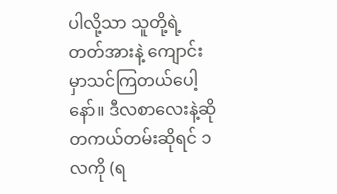ပါလို့သာ သူတို့ရဲ့တတ်အားနဲ့ ကျောင်းမှာသင်ကြတယ်ပေါ့နော်။ ဒီလစာလေးနဲ့ဆို တကယ်တမ်းဆိုရင် ၁ လကို (ရ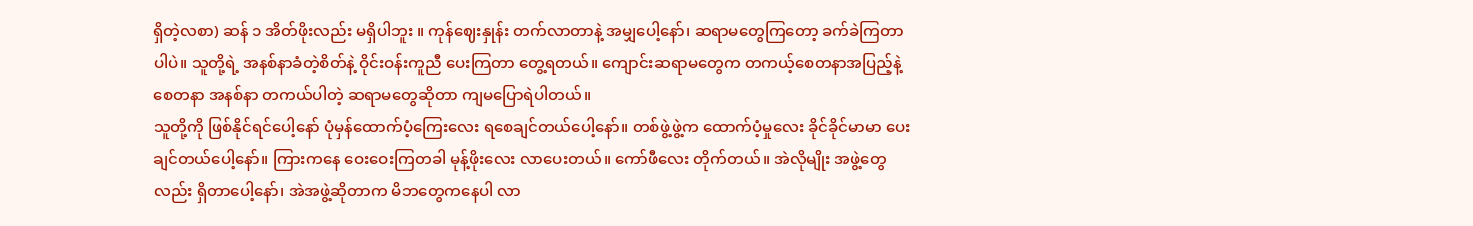ရှိတဲ့လစာ) ဆန် ၁ အိတ်ဖိုးလည်း မရှိပါဘူး ။ ကုန်ဈေးနှုန်း တက်လာတာနဲ့ အမျှပေါ့နော်၊ ဆရာမတွေကြတော့ ခက်ခဲကြတာပါပဲ။ သူတို့ရဲ့ အနစ်နာခံတဲ့စိတ်နဲ့ ဝိုင်းဝန်းကူညီ ပေးကြတာ တွေ့ရတယ်။ ကျောင်းဆရာမတွေက တကယ့်စေတနာအပြည့်နဲ့ စေတနာ အနစ်နာ တကယ်ပါတဲ့ ဆရာမတွေဆိုတာ ကျမပြောရဲပါတယ်။
သူတို့ကို ဖြစ်နိုင်ရင်ပေါ့နော် ပုံမှန်ထောက်ပံ့ကြေးလေး ရစေချင်တယ်ပေါ့နော်။ တစ်ဖွဲ့ဖွဲ့က ထောက်ပံ့မှုလေး ခိုင်ခိုင်မာမာ ပေးချင်တယ်ပေါ့နော်။ ကြားကနေ ဝေးဝေးကြတခါ မုန့်ဖိုးလေး လာပေးတယ်။ ကော်ဖီလေး တိုက်တယ်။ အဲလိုမျိုး အဖွဲ့တွေလည်း ရှိတာပေါ့နော်၊ အဲအဖွဲ့ဆိုတာက မိဘတွေကနေပါ လာ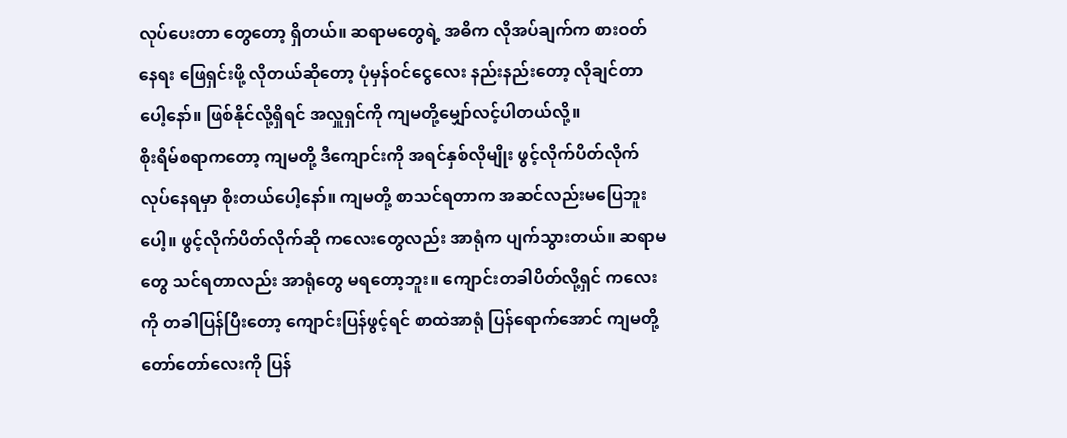လုပ်ပေးတာ တွေတော့ ရှိတယ်။ ဆရာမတွေရဲ့ အဓိက လိုအပ်ချက်က စားဝတ်နေရး ဖြေရှင်းဖို့ လိုတယ်ဆိုတော့ ပုံမှန်ဝင်ငွေလေး နည်းနည်းတော့ လိုချင်တာပေါ့နော်။ ဖြစ်နိုင်လို့ရှိရင် အလှူရှင်ကို ကျမတို့မျှော်လင့်ပါတယ်လို့။
စိုးရိမ်စရာကတော့ ကျမတို့ ဒီကျောင်းကို အရင်နှစ်လိုမျိုး ဖွင့်လိုက်ပိတ်လိုက် လုပ်နေရမှာ စိုးတယ်ပေါ့နော်။ ကျမတို့ စာသင်ရတာက အဆင်လည်းမပြေဘူးပေါ့။ ဖွင့်လိုက်ပိတ်လိုက်ဆို ကလေးတွေလည်း အာရုံက ပျက်သွားတယ်။ ဆရာမတွေ သင်ရတာလည်း အာရုံတွေ မရတော့ဘူး။ ကျောင်းတခါပိတ်လို့ရှင် ကလေးကို တခါပြန်ပြီးတော့ ကျောင်းပြန်ဖွင့်ရင် စာထဲအာရုံ ပြန်ရောက်အောင် ကျမတို့ တော်တော်လေးကို ပြန်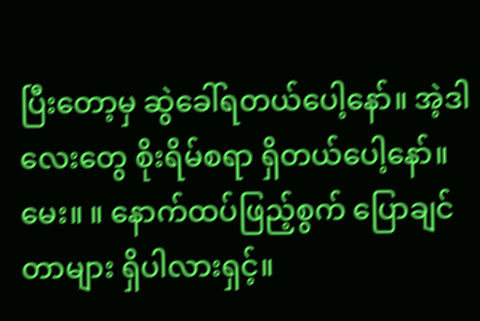ပြီးတော့မှ ဆွဲခေါ်ရတယ်ပေါ့နော်။ အဲ့ဒါလေးတွေ စိုးရိမ်စရာ ရှိတယ်ပေါ့နော်။
မေး။ ။ နောက်ထပ်ဖြည့်စွက် ပြောချင်တာများ ရှိပါလားရှင့်။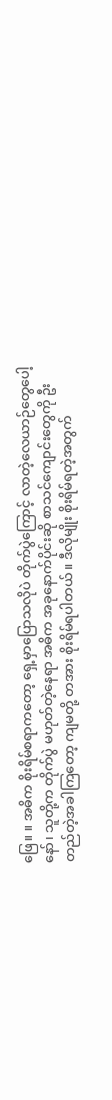ဖြေ။ ။ အဓိက စိုးရိမ်စရာကတော့ ရှေ့မှာပြောသလိုပဲ တိုက်ပွဲကြောင့် လာတဲ့လေယာဉ်တွေပေါ့နော်၊ သူတို့က တိုက်ပွဲ မဟုတ်တဲ့နေရာ အဓိက အခုနောက်ပိုင်းဆို စာသင်ကျောင်းတွေကို ဦးတည်တဲ့အခါကြတော့ ကျမတို့ တအား စိုးရိမ်ရပါတယ်။ ဒီလိုမျိုး စိုးရိမ်ရတဲ့အတွက်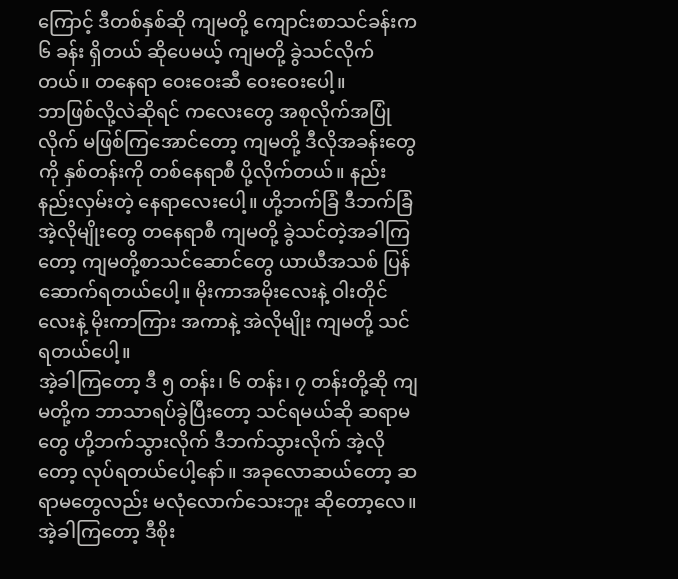ကြောင့် ဒီတစ်နှစ်ဆို ကျမတို့ ကျောင်းစာသင်ခန်းက ၆ ခန်း ရှိတယ် ဆိုပေမယ့် ကျမတို့ ခွဲသင်လိုက်တယ်။ တနေရာ ဝေးဝေးဆီ ဝေးဝေးပေါ့။
ဘာဖြစ်လို့လဲဆိုရင် ကလေးတွေ အစုလိုက်အပြုံလိုက် မဖြစ်ကြအောင်တော့ ကျမတို့ ဒီလိုအခန်းတွေကို နှစ်တန်းကို တစ်နေရာစီ ပို့လိုက်တယ်။ နည်းနည်းလှမ်းတဲ့ နေရာလေးပေါ့။ ဟို့ဘက်ခြံ ဒီဘက်ခြံ အဲ့လိုမျိုးတွေ တနေရာစီ ကျမတို့ ခွဲသင်တဲ့အခါကြတော့ ကျမတို့စာသင်ဆောင်တွေ ယာယီအသစ် ပြန်ဆောက်ရတယ်ပေါ့။ မိုးကာအမိုးလေးနဲ့ ဝါးတိုင်လေးနဲ့ မိုးကာကြား အကာနဲ့ အဲလိုမျိုး ကျမတို့ သင်ရတယ်ပေါ့။
အဲ့ခါကြတော့ ဒီ ၅ တန်း၊ ၆ တန်း၊ ၇ တန်းတို့ဆို ကျမတို့က ဘာသာရပ်ခွဲပြီးတော့ သင်ရမယ်ဆို ဆရာမတွေ ဟို့ဘက်သွားလိုက် ဒီဘက်သွားလိုက် အဲ့လိုတော့ လုပ်ရတယ်ပေါ့နော်။ အခုလောဆယ်တော့ ဆရာမတွေလည်း မလုံလောက်သေးဘူး ဆိုတော့လေ။ အဲ့ခါကြတော့ ဒီစိုး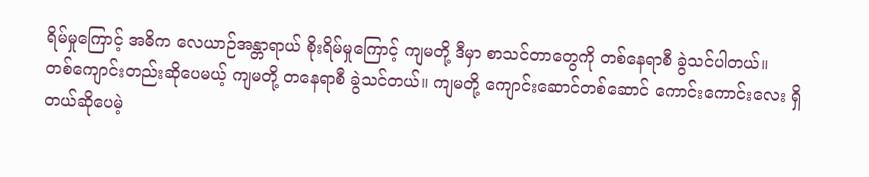ရိမ်မှုကြောင့် အဓိက လေယာဉ်အန္တာရာယ် စိုးရိမ်မှုကြောင့် ကျမတို့ ဒီမှာ စာသင်တာတွေကို တစ်နေရာစီ ခွဲသင်ပါတယ်။
တစ်ကျောင်းတည်းဆိုပေမယ့် ကျမတို့ တနေရာစီ ခွဲသင်တယ်။ ကျမတို့ ကျောင်းဆောင်တစ်ဆောင် ကောင်းကောင်းလေး ရှိတယ်ဆိုပေမဲ့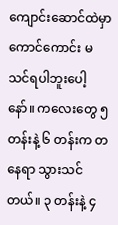ကျောင်းဆောင်ထဲမှာ ကောင်ကောင်း မသင်ရပါဘူးပေါ့နော်။ ကလေးတွေ ၅ တန်းနဲ့ ၆ တန်းက တနေရာ သွားသင်တယ်။ ၃ တန်းနဲ့ ၄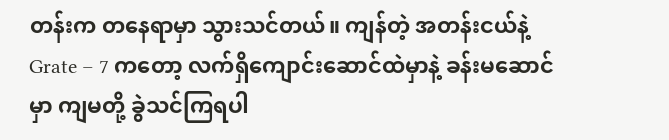တန်းက တနေရာမှာ သွားသင်တယ်။ ကျန်တဲ့ အတန်းငယ်နဲ့ Grate – 7 ကတော့ လက်ရှိကျောင်းဆောင်ထဲမှာနဲ့ ခန်းမဆောင်မှာ ကျမတို့ ခွဲသင်ကြရပါ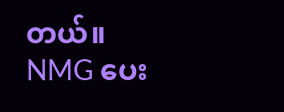တယ်။
NMG ပေး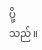ပို့သည်။